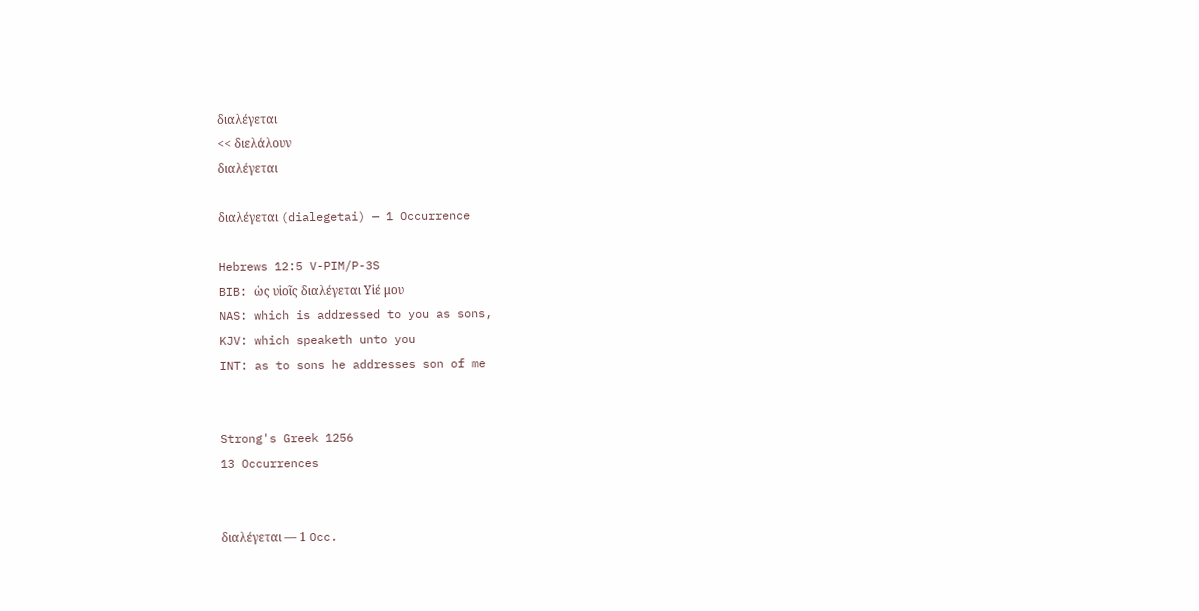διαλέγεται
<< διελάλουν
διαλέγεται

διαλέγεται (dialegetai) — 1 Occurrence

Hebrews 12:5 V-PIM/P-3S
BIB: ὡς υἱοῖς διαλέγεται Υἱέ μου
NAS: which is addressed to you as sons,
KJV: which speaketh unto you
INT: as to sons he addresses son of me


Strong's Greek 1256
13 Occurrences


διαλέγεται — 1 Occ.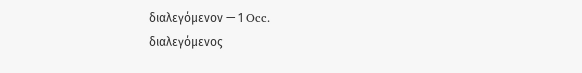διαλεγόμενον — 1 Occ.
διαλεγόμενος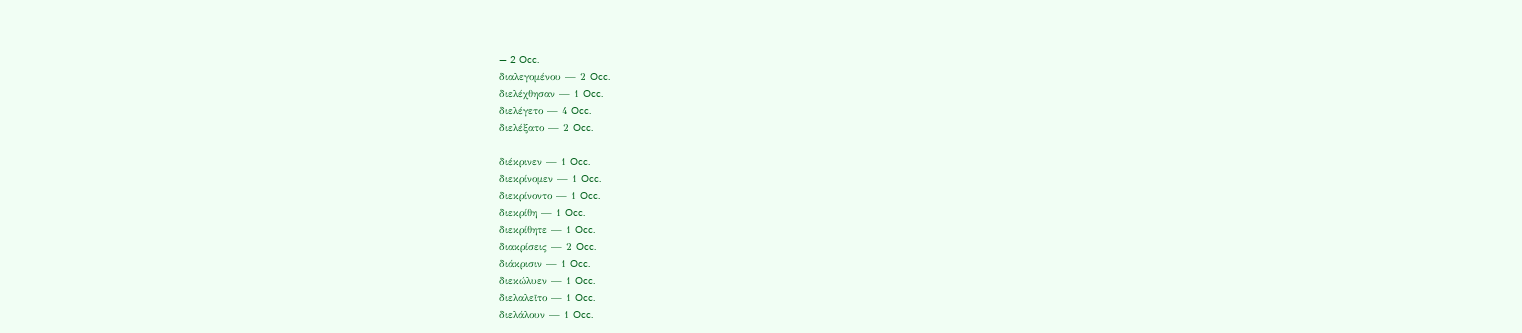— 2 Occ.
διαλεγομένου — 2 Occ.
διελέχθησαν — 1 Occ.
διελέγετο — 4 Occ.
διελέξατο — 2 Occ.

διέκρινεν — 1 Occ.
διεκρίνομεν — 1 Occ.
διεκρίνοντο — 1 Occ.
διεκρίθη — 1 Occ.
διεκρίθητε — 1 Occ.
διακρίσεις — 2 Occ.
διάκρισιν — 1 Occ.
διεκώλυεν — 1 Occ.
διελαλεῖτο — 1 Occ.
διελάλουν — 1 Occ.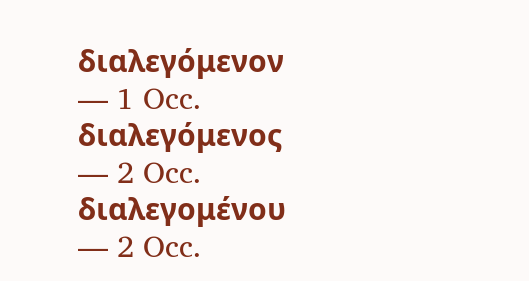διαλεγόμενον — 1 Occ.
διαλεγόμενος — 2 Occ.
διαλεγομένου — 2 Occ.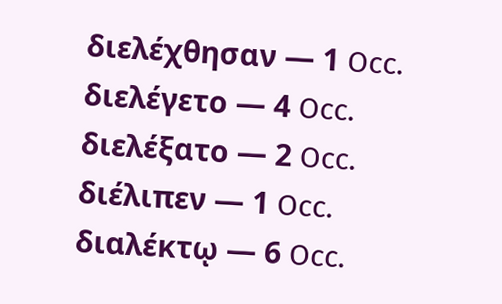διελέχθησαν — 1 Occ.
διελέγετο — 4 Occ.
διελέξατο — 2 Occ.
διέλιπεν — 1 Occ.
διαλέκτῳ — 6 Occ.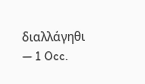διαλλάγηθι — 1 Occ.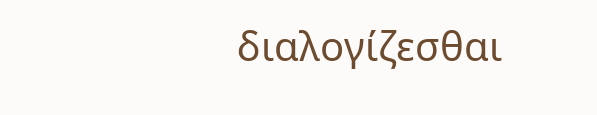διαλογίζεσθαι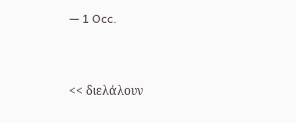— 1 Occ.


<< διελάλουν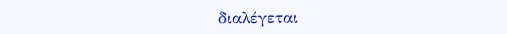διαλέγεται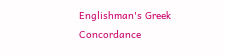Englishman's Greek Concordance